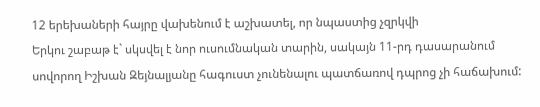12 երեխաների հայրը վախենում է աշխատել, որ նպաստից չզրկվի
Երկու շաբաթ է` սկսվել է նոր ուսումնական տարին, սակայն 11-րդ դասարանում սովորող Իշխան Զեյնալյանը հագուստ չունենալու պատճառով դպրոց չի հաճախում: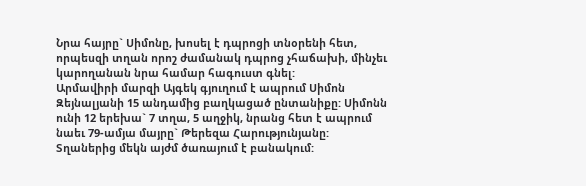Նրա հայրը` Սիմոնը, խոսել է դպրոցի տնօրենի հետ, որպեսզի տղան որոշ ժամանակ դպրոց չհաճախի, մինչեւ կարողանան նրա համար հագուստ գնել:
Արմավիրի մարզի Այգեկ գյուղում է ապրում Սիմոն Զեյնալյանի 15 անդամից բաղկացած ընտանիքը: Սիմոնն ունի 12 երեխա` 7 տղա, 5 աղջիկ, նրանց հետ է ապրում նաեւ 79-ամյա մայրը` Թերեզա Հարությունյանը: Տղաներից մեկն այժմ ծառայում է բանակում: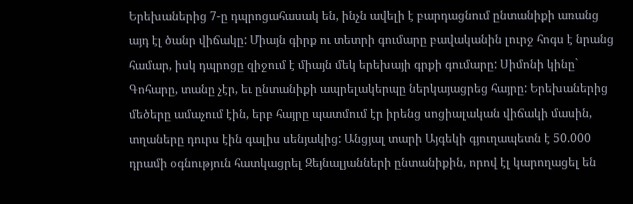Երեխաներից 7-ը դպրոցահասակ են, ինչն ավելի է բարդացնում ընտանիքի առանց այդ էլ ծանր վիճակը: Միայն գիրք ու տետրի գումարը բավականին լուրջ հոգս է նրանց համար, իսկ դպրոցը զիջում է միայն մեկ երեխայի գրքի գումարը: Սիմոնի կինը` Գոհարը, տանը չէր, եւ ընտանիքի ապրելակերպը ներկայացրեց հայրը: Երեխաներից մեծերը ամաչում էին, երբ հայրը պատմում էր իրենց սոցիալական վիճակի մասին, տղաները դուրս էին գալիս սենյակից: Անցյալ տարի Այգեկի գյուղապետն է 50.000 դրամի օգնություն հատկացրել Զեյնալյանների ընտանիքին, որով էլ կարողացել են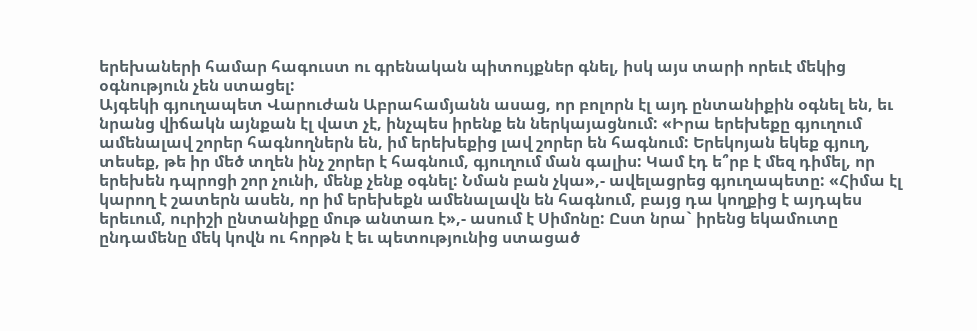երեխաների համար հագուստ ու գրենական պիտույքներ գնել, իսկ այս տարի որեւէ մեկից օգնություն չեն ստացել:
Այգեկի գյուղապետ Վարուժան Աբրահամյանն ասաց, որ բոլորն էլ այդ ընտանիքին օգնել են, եւ նրանց վիճակն այնքան էլ վատ չէ, ինչպես իրենք են ներկայացնում: «Իրա երեխեքը գյուղում ամենալավ շորեր հագնողներն են, իմ երեխեքից լավ շորեր են հագնում: Երեկոյան եկեք գյուղ, տեսեք, թե իր մեծ տղեն ինչ շորեր է հագնում, գյուղում ման գալիս: Կամ էդ ե՞րբ է մեզ դիմել, որ երեխեն դպրոցի շոր չունի, մենք չենք օգնել: Նման բան չկա»,- ավելացրեց գյուղապետը: «Հիմա էլ կարող է շատերն ասեն, որ իմ երեխեքն ամենալավն են հագնում, բայց դա կողքից է այդպես երեւում, ուրիշի ընտանիքը մութ անտառ է»,- ասում է Սիմոնը: Ըստ նրա` իրենց եկամուտը ընդամենը մեկ կովն ու հորթն է եւ պետությունից ստացած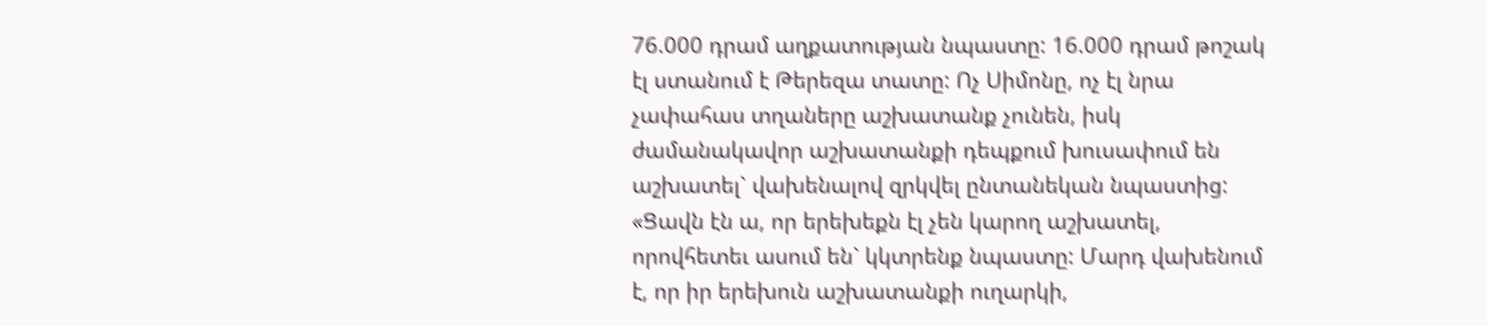76.000 դրամ աղքատության նպաստը: 16.000 դրամ թոշակ էլ ստանում է Թերեզա տատը: Ոչ Սիմոնը, ոչ էլ նրա չափահաս տղաները աշխատանք չունեն, իսկ ժամանակավոր աշխատանքի դեպքում խուսափում են աշխատել` վախենալով զրկվել ընտանեկան նպաստից: «Ցավն էն ա, որ երեխեքն էլ չեն կարող աշխատել, որովհետեւ ասում են` կկտրենք նպաստը: Մարդ վախենում է, որ իր երեխուն աշխատանքի ուղարկի,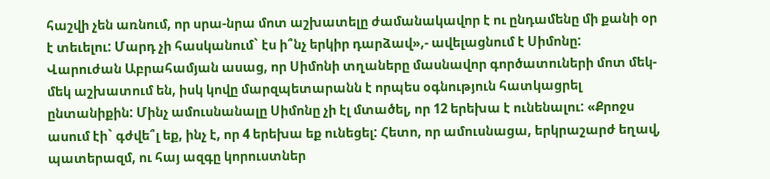հաշվի չեն առնում, որ սրա-նրա մոտ աշխատելը ժամանակավոր է ու ընդամենը մի քանի օր է տեւելու: Մարդ չի հասկանում` էս ի՞նչ երկիր դարձավ»,- ավելացնում է Սիմոնը:
Վարուժան Աբրահամյան ասաց, որ Սիմոնի տղաները մասնավոր գործատուների մոտ մեկ-մեկ աշխատում են, իսկ կովը մարզպետարանն է որպես օգնություն հատկացրել ընտանիքին: Մինչ ամուսնանալը Սիմոնը չի էլ մտածել, որ 12 երեխա է ունենալու: «Քրոջս ասում էի` գժվե՞լ եք, ինչ է, որ 4 երեխա եք ունեցել: Հետո, որ ամուսնացա, երկրաշարժ եղավ, պատերազմ, ու հայ ազգը կորուստներ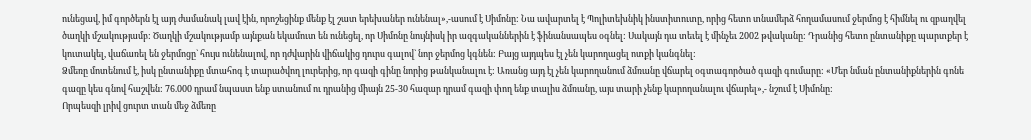ունեցավ, իմ գործերն էլ այդ ժամանակ լավ էին, որոշեցինք մենք էլ շատ երեխաներ ունենալ»,-ասում է Սիմոնը: Նա ավարտել է Պոլիտեխնիկ ինստիտուտը, որից հետո տնամերձ հողամասում ջերմոց է հիմնել ու զբաղվել ծաղկի մշակությամբ: Ծաղկի մշակությամբ այնքան եկամուտ են ունեցել, որ Սիմոնը նույնիսկ իր ազգականներին է ֆինանսապես օգնել: Սակայն դա տեւել է մինչեւ 2002 թվականը: Դրանից հետո ընտանիքը պարտքեր է կուտակել, վաճառել են ջերմոցը` հույս ունենալով, որ դժվարին վիճակից դուրս գալով` նոր ջերմոց կգնեն: Բայց այդպես էլ չեն կարողացել ոտքի կանգնել:
Ձմեռը մոտենում է, իսկ ընտանիքը մտահոգ է տարածվող լուրերից, որ գազի գինը նորից թանկանալու է: Առանց այդ էլ չեն կարողանում ձմռանը վճարել օգտագործած գազի գումարը: «Մեր նման ընտանիքներին գոնե գազը կես գնով հաշվեն: 76.000 դրամ նպաստ ենք ստանում ու դրանից միայն 25-30 հազար դրամ գազի փող ենք տալիս ձմռանը, այս տարի չենք կարողանալու վճարել»,- նշում է Սիմոնը:
Որպեսզի լրիվ ցուրտ տան մեջ ձմեռը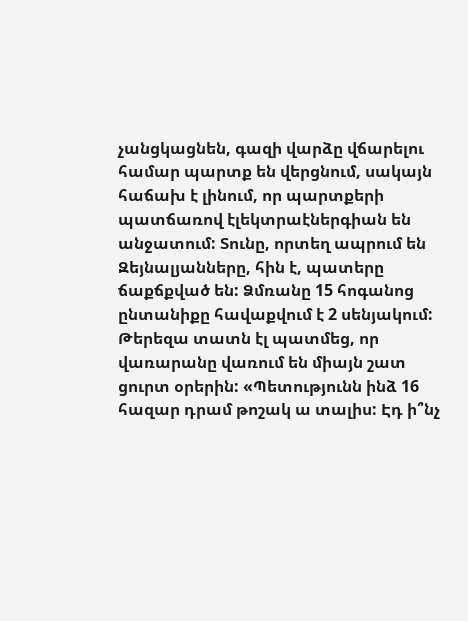չանցկացնեն, գազի վարձը վճարելու համար պարտք են վերցնում, սակայն հաճախ է լինում, որ պարտքերի պատճառով էլեկտրաէներգիան են անջատում: Տունը, որտեղ ապրում են Զեյնալյանները, հին է, պատերը ճաքճքված են: Ձմռանը 15 հոգանոց ընտանիքը հավաքվում է 2 սենյակում:
Թերեզա տատն էլ պատմեց, որ վառարանը վառում են միայն շատ ցուրտ օրերին: «Պետությունն ինձ 16 հազար դրամ թոշակ ա տալիս: Էդ ի՞նչ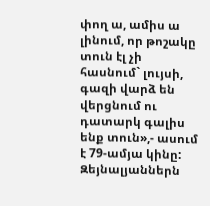փող ա, ամիս ա լինում, որ թոշակը տուն էլ չի հասնում` լույսի, գազի վարձ են վերցնում ու դատարկ գալիս ենք տուն»,- ասում է 79-ամյա կինը:
Զեյնալյաններն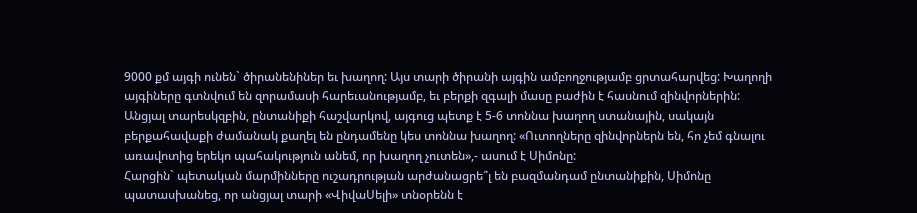9000 քմ այգի ունեն` ծիրանենիներ եւ խաղող: Այս տարի ծիրանի այգին ամբողջությամբ ցրտահարվեց: Խաղողի այգիները գտնվում են զորամասի հարեւանությամբ, եւ բերքի զգալի մասը բաժին է հասնում զինվորներին: Անցյալ տարեսկզբին, ընտանիքի հաշվարկով, այգուց պետք է 5-6 տոննա խաղող ստանային, սակայն բերքահավաքի ժամանակ քաղել են ընդամենը կես տոննա խաղող: «Ուտողները զինվորներն են, հո չեմ գնալու առավոտից երեկո պահակություն անեմ, որ խաղող չուտեն»,- ասում է Սիմոնը:
Հարցին` պետական մարմինները ուշադրության արժանացրե՞լ են բազմանդամ ընտանիքին, Սիմոնը պատասխանեց, որ անցյալ տարի «ՎիվաՍելի» տնօրենն է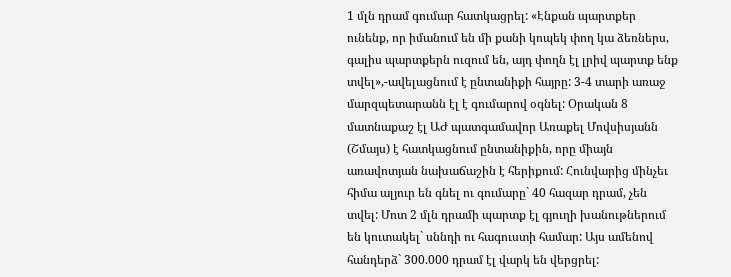1 մլն դրամ գումար հատկացրել: «Էնքան պարտքեր ունենք, որ իմանում են մի քանի կոպեկ փող կա ձեռներս, գալիս պարտքերն ուզում են, այդ փողն էլ լրիվ պարտք ենք տվել»,-ավելացնում է ընտանիքի հայրը: 3-4 տարի առաջ մարզպետարանն էլ է գումարով օգնել: Օրական 8 մատնաքաշ էլ ԱԺ պատգամավոր Առաքել Մովսիսյանն (Շմայս) է հատկացնում ընտանիքին, որը միայն առավոտյան նախաճաշին է հերիքում: Հունվարից մինչեւ հիմա ալյուր են գնել ու գումարը` 40 հազար դրամ, չեն տվել: Մոտ 2 մլն դրամի պարտք էլ գյուղի խանութներում են կուտակել` սննդի ու հագուստի համար: Այս ամենով հանդերձ` 300.000 դրամ էլ վարկ են վերցրել: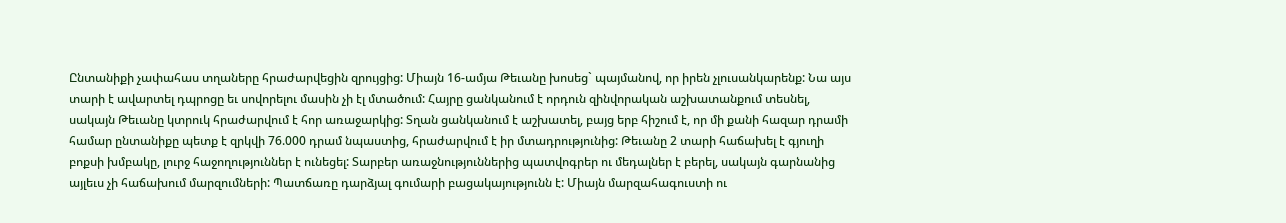Ընտանիքի չափահաս տղաները հրաժարվեցին զրույցից: Միայն 16-ամյա Թեւանը խոսեց` պայմանով, որ իրեն չլուսանկարենք: Նա այս տարի է ավարտել դպրոցը եւ սովորելու մասին չի էլ մտածում: Հայրը ցանկանում է որդուն զինվորական աշխատանքում տեսնել, սակայն Թեւանը կտրուկ հրաժարվում է հոր առաջարկից: Տղան ցանկանում է աշխատել, բայց երբ հիշում է, որ մի քանի հազար դրամի համար ընտանիքը պետք է զրկվի 76.000 դրամ նպաստից, հրաժարվում է իր մտադրությունից: Թեւանը 2 տարի հաճախել է գյուղի բոքսի խմբակը, լուրջ հաջողություններ է ունեցել: Տարբեր առաջնություններից պատվոգրեր ու մեդալներ է բերել, սակայն գարնանից այլեւս չի հաճախում մարզումների: Պատճառը դարձյալ գումարի բացակայությունն է: Միայն մարզահագուստի ու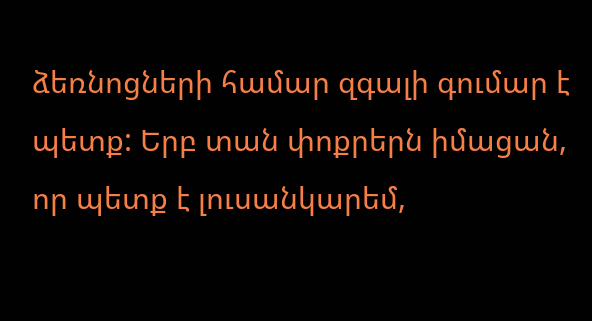ձեռնոցների համար զգալի գումար է պետք: Երբ տան փոքրերն իմացան, որ պետք է լուսանկարեմ,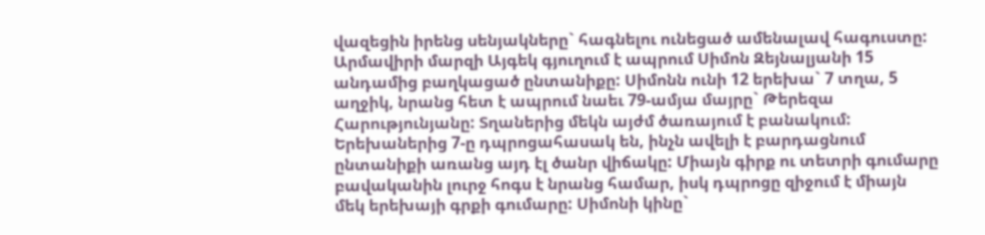վազեցին իրենց սենյակները` հագնելու ունեցած ամենալավ հագուստը:
Արմավիրի մարզի Այգեկ գյուղում է ապրում Սիմոն Զեյնալյանի 15 անդամից բաղկացած ընտանիքը: Սիմոնն ունի 12 երեխա` 7 տղա, 5 աղջիկ, նրանց հետ է ապրում նաեւ 79-ամյա մայրը` Թերեզա Հարությունյանը: Տղաներից մեկն այժմ ծառայում է բանակում: Երեխաներից 7-ը դպրոցահասակ են, ինչն ավելի է բարդացնում ընտանիքի առանց այդ էլ ծանր վիճակը: Միայն գիրք ու տետրի գումարը բավականին լուրջ հոգս է նրանց համար, իսկ դպրոցը զիջում է միայն մեկ երեխայի գրքի գումարը: Սիմոնի կինը`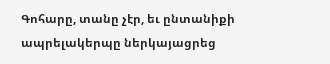Գոհարը, տանը չէր, եւ ընտանիքի ապրելակերպը ներկայացրեց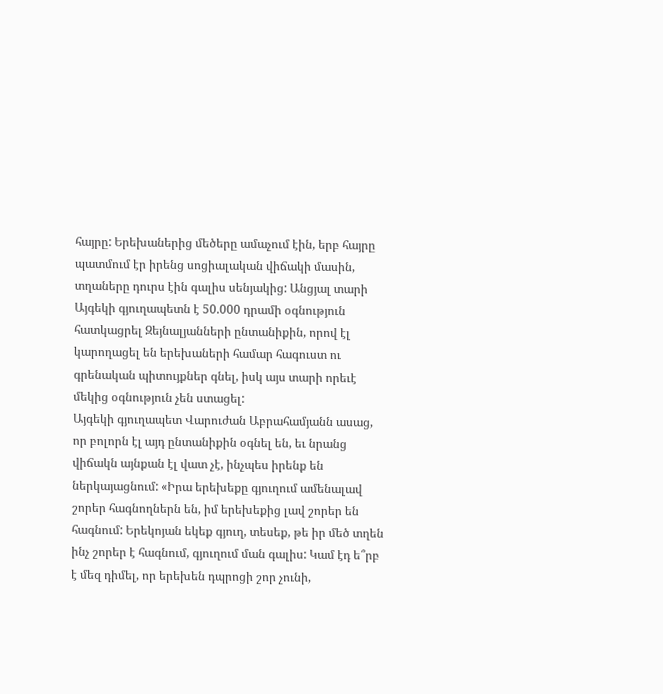հայրը: Երեխաներից մեծերը ամաչում էին, երբ հայրը պատմում էր իրենց սոցիալական վիճակի մասին, տղաները դուրս էին գալիս սենյակից: Անցյալ տարի Այգեկի գյուղապետն է 50.000 դրամի օգնություն հատկացրել Զեյնալյանների ընտանիքին, որով էլ կարողացել են երեխաների համար հագուստ ու գրենական պիտույքներ գնել, իսկ այս տարի որեւէ մեկից օգնություն չեն ստացել:
Այգեկի գյուղապետ Վարուժան Աբրահամյանն ասաց, որ բոլորն էլ այդ ընտանիքին օգնել են, եւ նրանց վիճակն այնքան էլ վատ չէ, ինչպես իրենք են ներկայացնում: «Իրա երեխեքը գյուղում ամենալավ շորեր հագնողներն են, իմ երեխեքից լավ շորեր են հագնում: Երեկոյան եկեք գյուղ, տեսեք, թե իր մեծ տղեն ինչ շորեր է հագնում, գյուղում ման գալիս: Կամ էդ ե՞րբ է մեզ դիմել, որ երեխեն դպրոցի շոր չունի,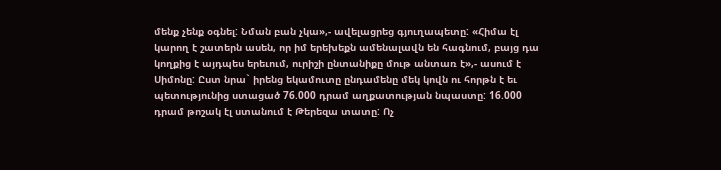մենք չենք օգնել: Նման բան չկա»,- ավելացրեց գյուղապետը: «Հիմա էլ կարող է շատերն ասեն, որ իմ երեխեքն ամենալավն են հագնում, բայց դա կողքից է այդպես երեւում, ուրիշի ընտանիքը մութ անտառ է»,- ասում է Սիմոնը: Ըստ նրա` իրենց եկամուտը ընդամենը մեկ կովն ու հորթն է եւ պետությունից ստացած 76.000 դրամ աղքատության նպաստը: 16.000 դրամ թոշակ էլ ստանում է Թերեզա տատը: Ոչ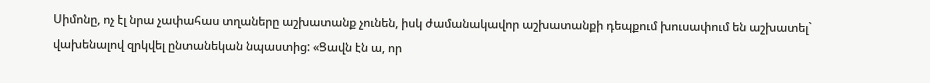Սիմոնը, ոչ էլ նրա չափահաս տղաները աշխատանք չունեն, իսկ ժամանակավոր աշխատանքի դեպքում խուսափում են աշխատել` վախենալով զրկվել ընտանեկան նպաստից: «Ցավն էն ա, որ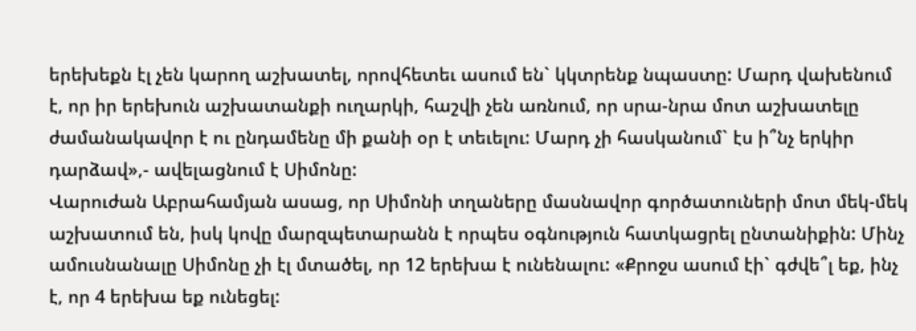երեխեքն էլ չեն կարող աշխատել, որովհետեւ ասում են` կկտրենք նպաստը: Մարդ վախենում է, որ իր երեխուն աշխատանքի ուղարկի, հաշվի չեն առնում, որ սրա-նրա մոտ աշխատելը ժամանակավոր է ու ընդամենը մի քանի օր է տեւելու: Մարդ չի հասկանում` էս ի՞նչ երկիր դարձավ»,- ավելացնում է Սիմոնը:
Վարուժան Աբրահամյան ասաց, որ Սիմոնի տղաները մասնավոր գործատուների մոտ մեկ-մեկ աշխատում են, իսկ կովը մարզպետարանն է որպես օգնություն հատկացրել ընտանիքին: Մինչ ամուսնանալը Սիմոնը չի էլ մտածել, որ 12 երեխա է ունենալու: «Քրոջս ասում էի` գժվե՞լ եք, ինչ է, որ 4 երեխա եք ունեցել: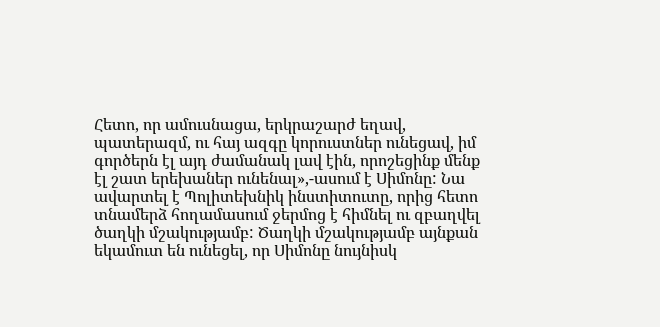Հետո, որ ամուսնացա, երկրաշարժ եղավ, պատերազմ, ու հայ ազգը կորուստներ ունեցավ, իմ գործերն էլ այդ ժամանակ լավ էին, որոշեցինք մենք էլ շատ երեխաներ ունենալ»,-ասում է Սիմոնը: Նա ավարտել է Պոլիտեխնիկ ինստիտուտը, որից հետո տնամերձ հողամասում ջերմոց է հիմնել ու զբաղվել ծաղկի մշակությամբ: Ծաղկի մշակությամբ այնքան եկամուտ են ունեցել, որ Սիմոնը նույնիսկ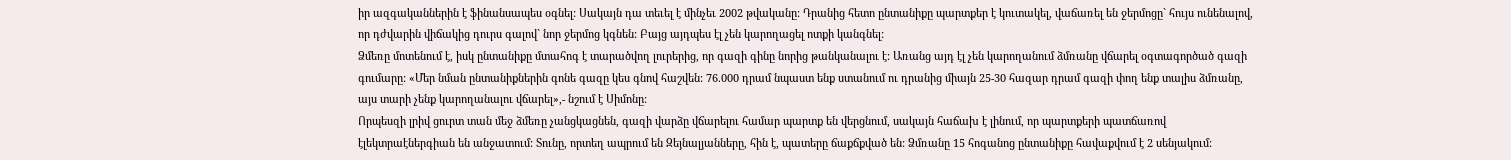իր ազգականներին է ֆինանսապես օգնել: Սակայն դա տեւել է մինչեւ 2002 թվականը: Դրանից հետո ընտանիքը պարտքեր է կուտակել, վաճառել են ջերմոցը` հույս ունենալով, որ դժվարին վիճակից դուրս գալով` նոր ջերմոց կգնեն: Բայց այդպես էլ չեն կարողացել ոտքի կանգնել:
Ձմեռը մոտենում է, իսկ ընտանիքը մտահոգ է տարածվող լուրերից, որ գազի գինը նորից թանկանալու է: Առանց այդ էլ չեն կարողանում ձմռանը վճարել օգտագործած գազի գումարը: «Մեր նման ընտանիքներին գոնե գազը կես գնով հաշվեն: 76.000 դրամ նպաստ ենք ստանում ու դրանից միայն 25-30 հազար դրամ գազի փող ենք տալիս ձմռանը, այս տարի չենք կարողանալու վճարել»,- նշում է Սիմոնը:
Որպեսզի լրիվ ցուրտ տան մեջ ձմեռը չանցկացնեն, գազի վարձը վճարելու համար պարտք են վերցնում, սակայն հաճախ է լինում, որ պարտքերի պատճառով էլեկտրաէներգիան են անջատում: Տունը, որտեղ ապրում են Զեյնալյանները, հին է, պատերը ճաքճքված են: Ձմռանը 15 հոգանոց ընտանիքը հավաքվում է 2 սենյակում: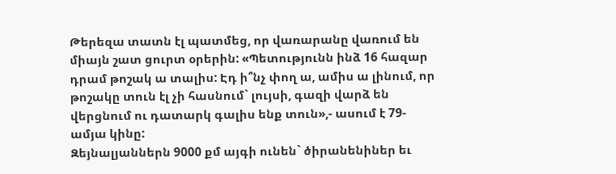Թերեզա տատն էլ պատմեց, որ վառարանը վառում են միայն շատ ցուրտ օրերին: «Պետությունն ինձ 16 հազար դրամ թոշակ ա տալիս: Էդ ի՞նչ փող ա, ամիս ա լինում, որ թոշակը տուն էլ չի հասնում` լույսի, գազի վարձ են վերցնում ու դատարկ գալիս ենք տուն»,- ասում է 79-ամյա կինը:
Զեյնալյաններն 9000 քմ այգի ունեն` ծիրանենիներ եւ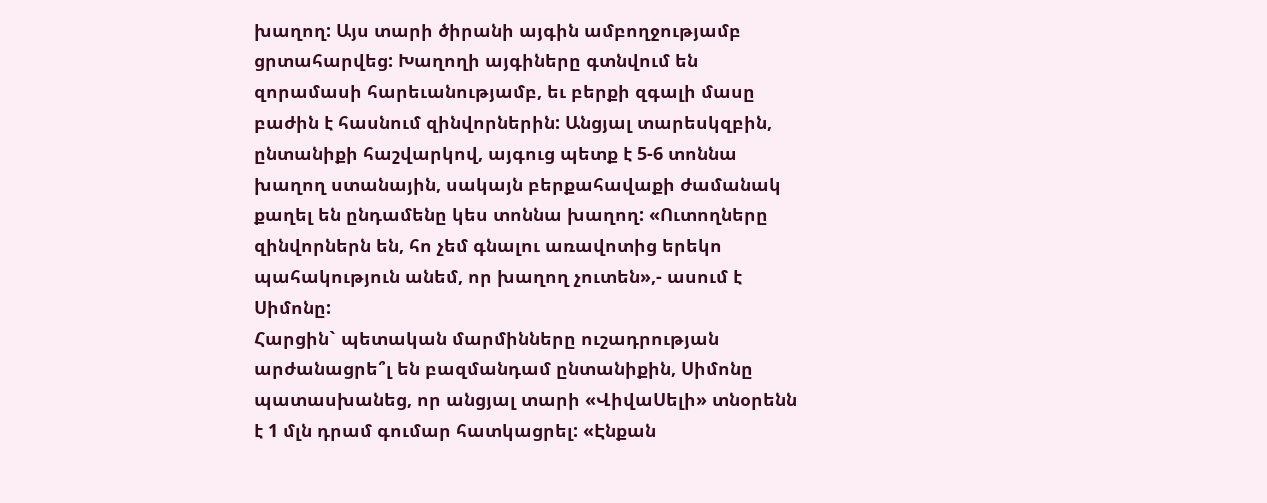խաղող: Այս տարի ծիրանի այգին ամբողջությամբ ցրտահարվեց: Խաղողի այգիները գտնվում են զորամասի հարեւանությամբ, եւ բերքի զգալի մասը բաժին է հասնում զինվորներին: Անցյալ տարեսկզբին, ընտանիքի հաշվարկով, այգուց պետք է 5-6 տոննա խաղող ստանային, սակայն բերքահավաքի ժամանակ քաղել են ընդամենը կես տոննա խաղող: «Ուտողները զինվորներն են, հո չեմ գնալու առավոտից երեկո պահակություն անեմ, որ խաղող չուտեն»,- ասում է Սիմոնը:
Հարցին` պետական մարմինները ուշադրության արժանացրե՞լ են բազմանդամ ընտանիքին, Սիմոնը պատասխանեց, որ անցյալ տարի «ՎիվաՍելի» տնօրենն է 1 մլն դրամ գումար հատկացրել: «Էնքան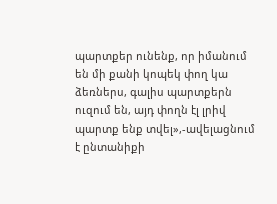պարտքեր ունենք, որ իմանում են մի քանի կոպեկ փող կա ձեռներս, գալիս պարտքերն ուզում են, այդ փողն էլ լրիվ պարտք ենք տվել»,-ավելացնում է ընտանիքի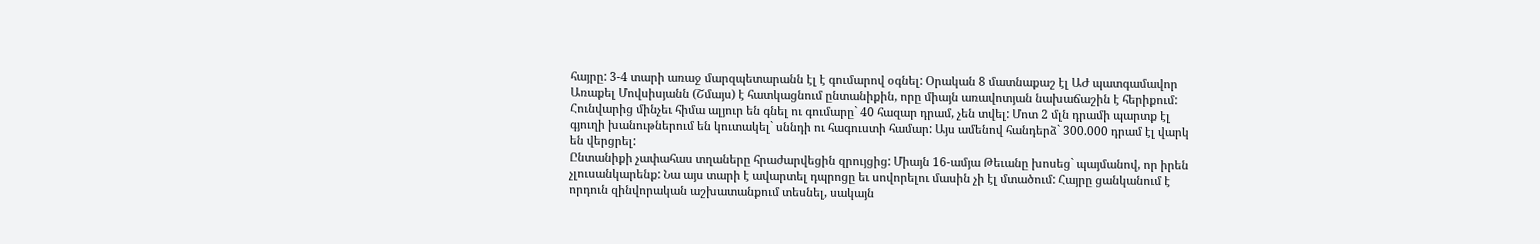հայրը: 3-4 տարի առաջ մարզպետարանն էլ է գումարով օգնել: Օրական 8 մատնաքաշ էլ ԱԺ պատգամավոր Առաքել Մովսիսյանն (Շմայս) է հատկացնում ընտանիքին, որը միայն առավոտյան նախաճաշին է հերիքում: Հունվարից մինչեւ հիմա ալյուր են գնել ու գումարը` 40 հազար դրամ, չեն տվել: Մոտ 2 մլն դրամի պարտք էլ գյուղի խանութներում են կուտակել` սննդի ու հագուստի համար: Այս ամենով հանդերձ` 300.000 դրամ էլ վարկ են վերցրել:
Ընտանիքի չափահաս տղաները հրաժարվեցին զրույցից: Միայն 16-ամյա Թեւանը խոսեց` պայմանով, որ իրեն չլուսանկարենք: Նա այս տարի է ավարտել դպրոցը եւ սովորելու մասին չի էլ մտածում: Հայրը ցանկանում է որդուն զինվորական աշխատանքում տեսնել, սակայն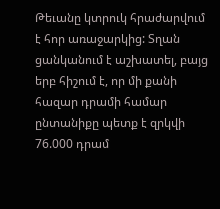Թեւանը կտրուկ հրաժարվում է հոր առաջարկից: Տղան ցանկանում է աշխատել, բայց երբ հիշում է, որ մի քանի հազար դրամի համար ընտանիքը պետք է զրկվի 76.000 դրամ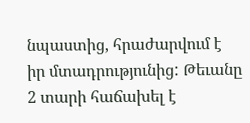նպաստից, հրաժարվում է իր մտադրությունից: Թեւանը 2 տարի հաճախել է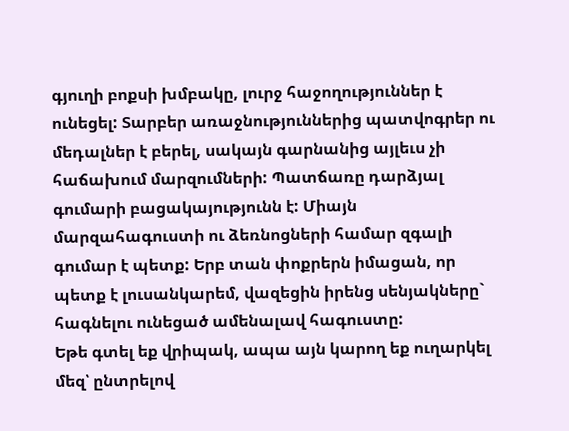գյուղի բոքսի խմբակը, լուրջ հաջողություններ է ունեցել: Տարբեր առաջնություններից պատվոգրեր ու մեդալներ է բերել, սակայն գարնանից այլեւս չի հաճախում մարզումների: Պատճառը դարձյալ գումարի բացակայությունն է: Միայն մարզահագուստի ու ձեռնոցների համար զգալի գումար է պետք: Երբ տան փոքրերն իմացան, որ պետք է լուսանկարեմ, վազեցին իրենց սենյակները` հագնելու ունեցած ամենալավ հագուստը:
Եթե գտել եք վրիպակ, ապա այն կարող եք ուղարկել մեզ՝ ընտրելով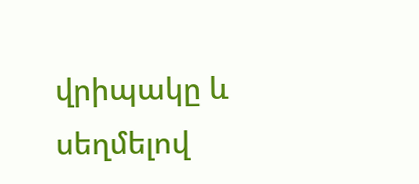վրիպակը և սեղմելով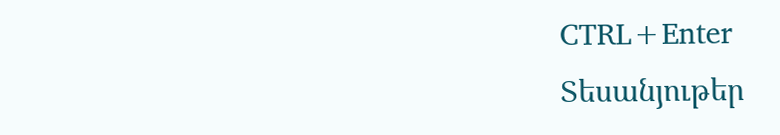CTRL+Enter
Տեսանյութեր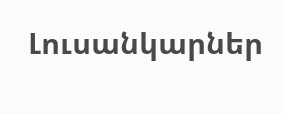Լուսանկարներ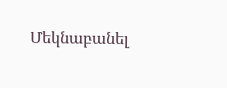Մեկնաբանել